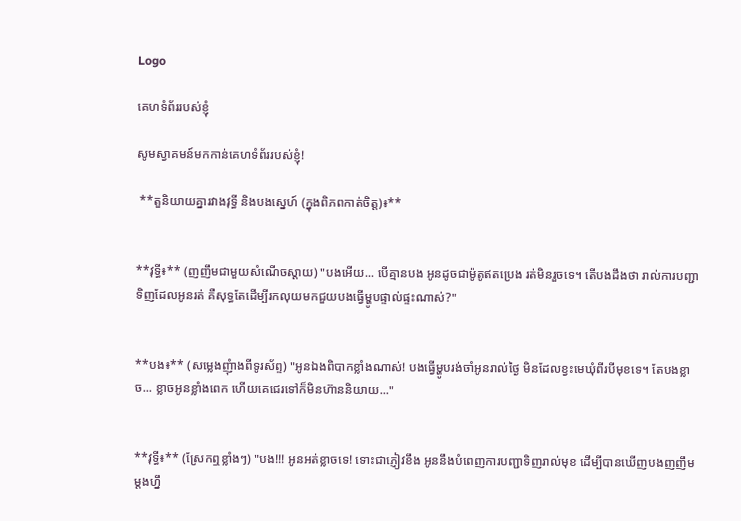Logo

គេហទំព័ររបស់ខ្ញុំ

សូមស្វាគមន៍មកកាន់គេហទំព័ររបស់ខ្ញុំ!

 **តួនិយាយគ្នារវាងវុទ្ធី និងបងស្នេហ៍ (ក្នុងពិភពកាត់ចិត្ត)៖**


**វុទ្ធី៖** (ញញឹមជាមួយសំណើចស្ដាយ) "បងអើយ... បើគ្មានបង អូនដូចជាម៉ូតូឥតប្រេង រត់មិនរួចទេ។ តើបងដឹងថា រាល់ការបញ្ជាទិញដែលអូនរត់ គឺសុទ្ធតែដើម្បីរកលុយមកជួយបងធ្វើម្ហូបផ្ទាល់ផ្ទះណាស់?"


**បង៖** (សម្លេងញុំាងពីទូរស័ព្ទ) "អូនឯងពិបាកខ្លាំងណាស់! បងធ្វើម្ហូបរង់ចាំអូនរាល់ថ្ងៃ មិនដែលខ្វះមេឃុំពីរបីមុខទេ។ តែបងខ្លាច... ខ្លាចអូនខ្លាំងពេក ហើយគេជេរទៅក៏មិនហ៊ាននិយាយ..."


**វុទ្ធី៖** (ស្រែកឮខ្លាំងៗ) "បង!!! អូនអត់ខ្លាចទេ! ទោះជាភ្ញៀវខឹង អូននឹងបំពេញការបញ្ជាទិញរាល់មុខ ដើម្បីបានឃើញបងញញឹមម្ដងហ្នឹ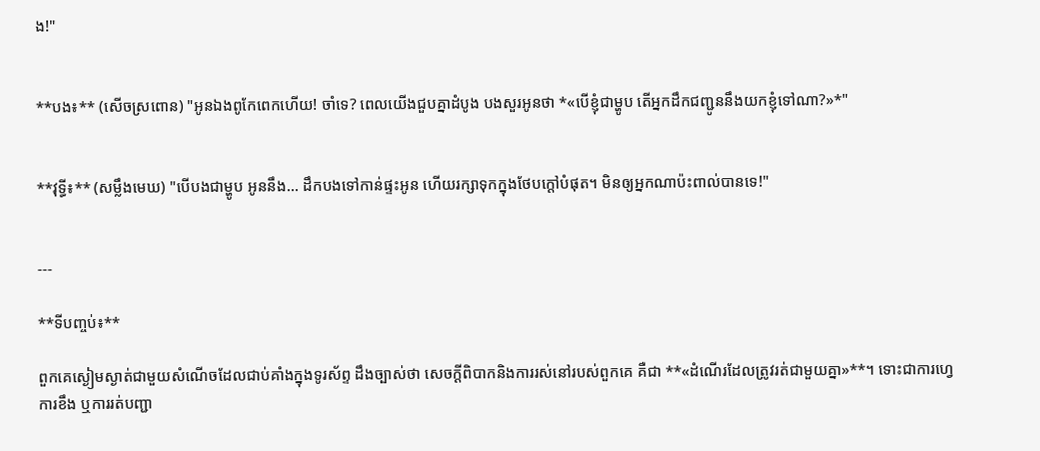ង!"


**បង៖** (សើចស្រពោន) "អូនឯងពូកែពេកហើយ! ចាំទេ? ពេលយើងជួបគ្នាដំបូង បងសួរអូនថា *«បើខ្ញុំជាម្ហូប តើអ្នកដឹកជញ្ជូននឹងយកខ្ញុំទៅណា?»*"


**វុទ្ធី៖** (សម្លឹងមេឃ) "បើបងជាម្ហូប អូននឹង... ដឹកបងទៅកាន់ផ្ទះអូន ហើយរក្សាទុកក្នុងថែបក្តៅបំផុត។ មិនឲ្យអ្នកណាប៉ះពាល់បានទេ!"


---

**ទីបញ្ចប់៖**

ពួកគេស្ងៀមស្ងាត់ជាមួយសំណើចដែលជាប់គាំងក្នុងទូរស័ព្ទ ដឹងច្បាស់ថា សេចក្ដីពិបាកនិងការរស់នៅរបស់ពួកគេ គឺជា **«ដំណើរដែលត្រូវរត់ជាមួយគ្នា»**។ ទោះជាការហ្វេ ការខឹង ឬការរត់បញ្ជា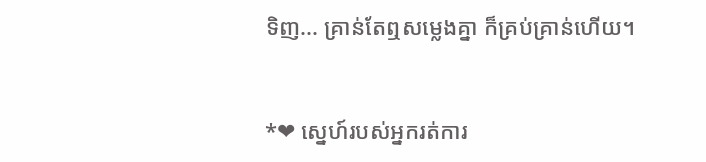ទិញ... គ្រាន់តែឮសម្លេងគ្នា ក៏គ្រប់គ្រាន់ហើយ។


*❤ ស្នេហ៍របស់អ្នករត់ការ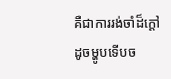គឺជាការរង់ចាំដ៏ក្ដៅដូចម្ហូបទើបច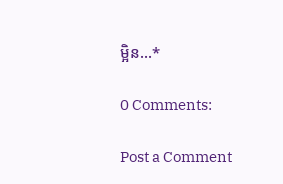ម្អិន...*

0 Comments:

Post a Comment